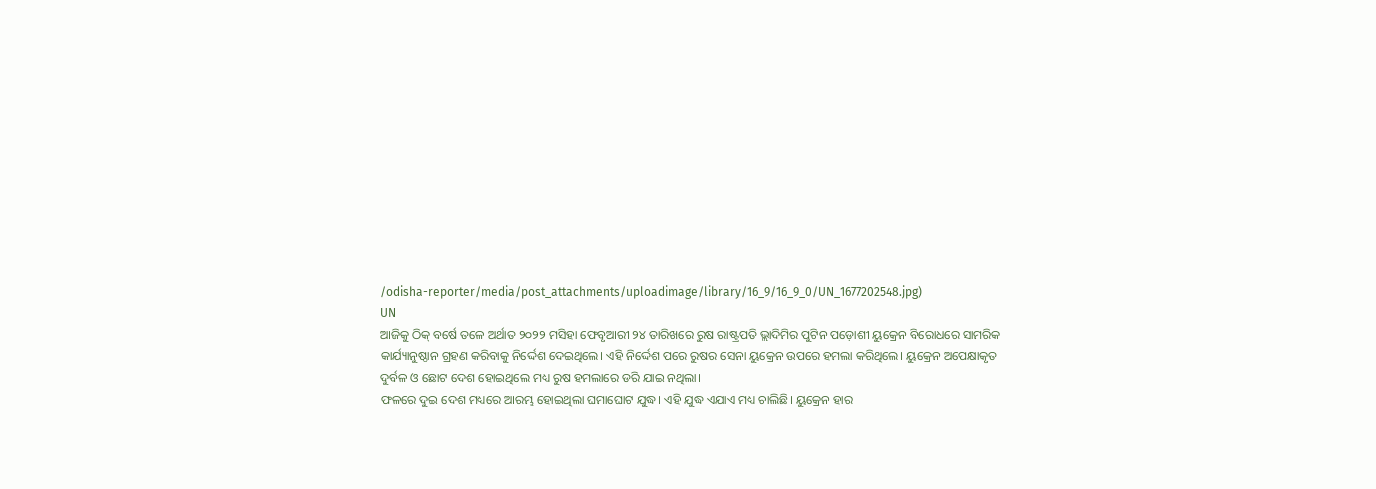/odisha-reporter/media/post_attachments/uploadimage/library/16_9/16_9_0/UN_1677202548.jpg)
UN
ଆଜିକୁ ଠିକ୍ ବର୍ଷେ ତଳେ ଅର୍ଥାତ ୨୦୨୨ ମସିହା ଫେବୃଆରୀ ୨୪ ତାରିଖରେ ରୁଷ ରାଷ୍ଟ୍ରପତି ଭ୍ଲାଦିମିର ପୁଟିନ ପଡ଼ୋଶୀ ୟୁକ୍ରେନ ବିରୋଧରେ ସାମରିକ କାର୍ଯ୍ୟାନୁଷ୍ଠାନ ଗ୍ରହଣ କରିବାକୁ ନିର୍ଦ୍ଦେଶ ଦେଇଥିଲେ। ଏହି ନିର୍ଦ୍ଦେଶ ପରେ ରୁଷର ସେନା ୟୁକ୍ରେନ ଉପରେ ହମଲା କରିଥିଲେ। ୟୁକ୍ରେନ ଅପେକ୍ଷାକୃତ ଦୁର୍ବଳ ଓ ଛୋଟ ଦେଶ ହୋଇଥିଲେ ମଧ୍ୟ ରୁଷ ହମଲାରେ ଡରି ଯାଇ ନଥିଲା।
ଫଳରେ ଦୁଇ ଦେଶ ମଧ୍ୟରେ ଆରମ୍ଭ ହୋଇଥିଲା ଘମାଘୋଟ ଯୁଦ୍ଧ। ଏହି ଯୁଦ୍ଧ ଏଯାଏ ମଧ୍ୟ ଚାଲିଛି। ୟୁକ୍ରେନ ହାର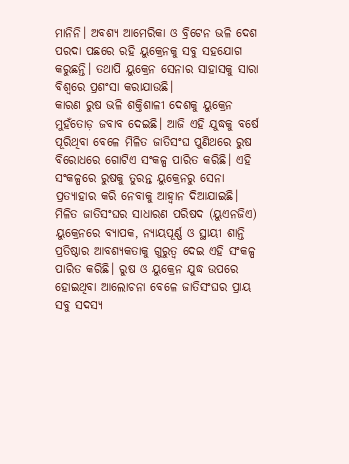ମାନିନି। ଅବଶ୍ୟ ଆମେରିକା ଓ ବ୍ରିଟେନ ଭଳି ଦେଶ ପରଦା ପଛରେ ରହି ୟୁକ୍ରେନକୁ ସବୁ ସହଯୋଗ କରୁଛନ୍ତି। ତଥାପି ୟୁକ୍ରେନ ସେନାର ସାହାସକୁ ସାରା ବିଶ୍ୱରେ ପ୍ରଶଂସା କରାଯାଉଛି।
କାରଣ ରୁଷ ଭଳି ଶକ୍ତିଶାଳୀ ଦେଶକୁ ୟୁକ୍ରେନ ମୁହଁତୋଡ଼ ଜବାବ ଦେଇଛି। ଆଜି ଏହି ଯୁଦ୍ଧକୁ ବର୍ଷେ ପୂରିଥିବା ବେଳେ ମିଳିତ ଜାତିସଂଘ ପୁଣିଥରେ ରୁଷ ବିରୋଧରେ ଗୋଟିଏ ସଂକଳ୍ପ ପାରିତ କରିଛି। ଏହି ସଂକଳ୍ପରେ ରୁଷକୁ ତୁରନ୍ତ ୟୁକ୍ରେନରୁ ସେନା ପ୍ରତ୍ୟାହାର କରି ନେବାକୁ ଆହ୍ୱାନ ଦିଆଯାଇଛି।
ମିଳିତ ଜାତିସଂଘର ସାଧାରଣ ପରିଷଦ (ୟୁଏନଜିଏ) ୟୁକ୍ରେନରେ ବ୍ୟାପକ, ନ୍ୟାୟପୂର୍ଣ୍ଣ ଓ ସ୍ଥାୟୀ ଶାନ୍ତି ପ୍ରତିଷ୍ଠାର ଆବଶ୍ୟକତାକୁ ଗୁରୁତ୍ୱ ଦେଇ ଏହି ସଂକଳ୍ପ ପାରିତ କରିଛି। ରୁଷ ଓ ୟୁକ୍ରେନ ଯୁଦ୍ଧ ଉପରେ ହୋଇଥିବା ଆଲୋଚନା ବେଳେ ଜାତିସଂଘର ପ୍ରାୟ ସବୁ ସଦସ୍ୟ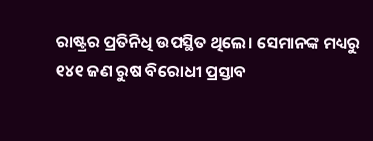ରାଷ୍ଟ୍ରର ପ୍ରତିନିଧି ଉପସ୍ଥିତ ଥିଲେ। ସେମାନଙ୍କ ମଧ୍ୟରୁ ୧୪୧ ଜଣ ରୁଷ ବିରୋଧୀ ପ୍ରସ୍ତାବ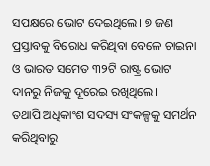ସପକ୍ଷରେ ଭୋଟ ଦେଇଥିଲେ। ୭ ଜଣ ପ୍ରସ୍ତାବକୁ ବିରୋଧ କରିଥିବା ବେଳେ ଚାଇନା ଓ ଭାରତ ସମେତ ୩୨ଟି ରାଷ୍ଟ୍ର ଭୋଟ ଦାନରୁ ନିଜକୁ ଦୂରେଇ ରଖିଥିଲେ।
ତଥାପି ଅଧିକାଂଶ ସଦସ୍ୟ ସଂକଳ୍ପକୁ ସମର୍ଥନ କରିଥିବାରୁ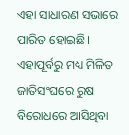ଏହା ସାଧାରଣ ସଭାରେ ପାରିତ ହୋଇଛି। ଏହାପୂର୍ବରୁ ମଧ୍ୟ ମିଳିତ ଜାତିସଂଘରେ ରୁଷ ବିରୋଧରେ ଆସିଥିବା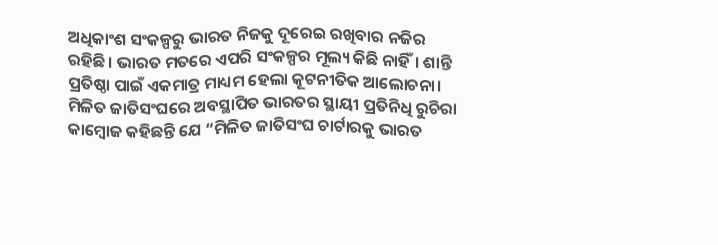ଅଧିକାଂଶ ସଂକଳ୍ପରୁ ଭାରତ ନିଜକୁ ଦୂରେଇ ରଖିବାର ନଜିର ରହିଛି। ଭାରତ ମତରେ ଏପରି ସଂକଳ୍ପର ମୂଲ୍ୟ କିଛି ନାହିଁ। ଶାନ୍ତି ପ୍ରତିଷ୍ଠା ପାଇଁ ଏକମାତ୍ର ମାଧ୍ୟମ ହେଲା କୂଟନୀତିକ ଆଲୋଚନା।
ମିଳିତ ଜାତିସଂଘରେ ଅବସ୍ଥାପିତ ଭାରତର ସ୍ଥାୟୀ ପ୍ରତିନିଧି ରୁଚିରା କାମ୍ବୋଜ କହିଛନ୍ତି ଯେ “ମିଳିତ ଜାତିସଂଘ ଚାର୍ଟାରକୁ ଭାରତ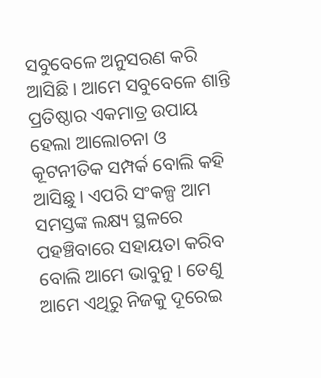ସବୁବେଳେ ଅନୁସରଣ କରି ଆସିଛି। ଆମେ ସବୁବେଳେ ଶାନ୍ତି ପ୍ରତିଷ୍ଠାର ଏକମାତ୍ର ଉପାୟ ହେଲା ଆଲୋଚନା ଓ କୂଟନୀତିକ ସମ୍ପର୍କ ବୋଲି କହି ଆସିଛୁ। ଏପରି ସଂକଳ୍ପ ଆମ ସମସ୍ତଙ୍କ ଲକ୍ଷ୍ୟ ସ୍ଥଳରେ ପହଞ୍ଚିବାରେ ସହାୟତା କରିବ ବୋଲି ଆମେ ଭାବୁନୁ। ତେଣୁ ଆମେ ଏଥିରୁ ନିଜକୁ ଦୂରେଇ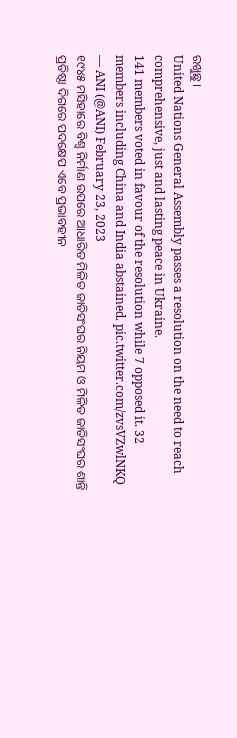ରଖୁଛୁ।
United Nations General Assembly passes a resolution on the need to reach comprehensive, just and lasting peace in Ukraine.
141 members voted in favour of the resolution while 7 opposed it. 32 members including China and India abstained. pic.twitter.com/zvsVZwlNKQ
— ANI (@ANI) February 23, 2023
୧୯୪୫ ମସିହାରେ ବିଶ୍ୱ ନିର୍ମାଣ ଉପରେ ଆଧାରିତ ମିଳିତ ଜାତିସଂଘର ନିୟମ ଓ ମିଳିତ ଜାତିସଂଘର ଶାନ୍ତି ପ୍ରତିଷ୍ଠା ଦିଗରେ ପଦକ୍ଷେପ ଏବେ ପ୍ରଭାବହୀନ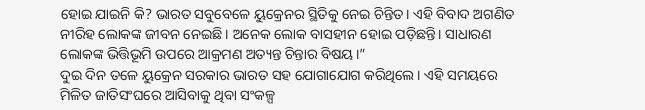ହୋଇ ଯାଇନି କି? ଭାରତ ସବୁବେଳେ ୟୁକ୍ରେନର ସ୍ଥିତିକୁ ନେଇ ଚିନ୍ତିତ। ଏହି ବିବାଦ ଅଗଣିତ ନୀରିହ ଲୋକଙ୍କ ଜୀବନ ନେଇଛି। ଅନେକ ଲୋକ ବାସହୀନ ହୋଇ ପଡ଼ିଛନ୍ତି। ସାଧାରଣ ଲୋକଙ୍କ ଭିତ୍ତିଭୂମି ଉପରେ ଆକ୍ରମଣ ଅତ୍ୟନ୍ତ ଚିନ୍ତାର ବିଷୟ।”
ଦୁଇ ଦିନ ତଳେ ୟୁକ୍ରେନ ସରକାର ଭାରତ ସହ ଯୋଗାଯୋଗ କରିଥିଲେ। ଏହି ସମୟରେ ମିଳିତ ଜାତିସଂଘରେ ଆସିବାକୁ ଥିବା ସଂକଳ୍ପ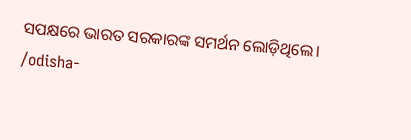ସପକ୍ଷରେ ଭାରତ ସରକାରଙ୍କ ସମର୍ଥନ ଲୋଡ଼ିଥିଲେ।
/odisha-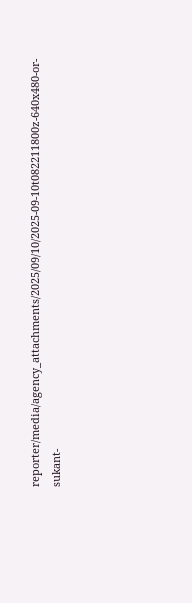reporter/media/agency_attachments/2025/09/10/2025-09-10t082211800z-640x480-or-sukant-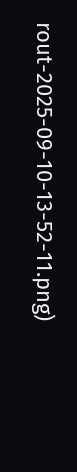rout-2025-09-10-13-52-11.png)